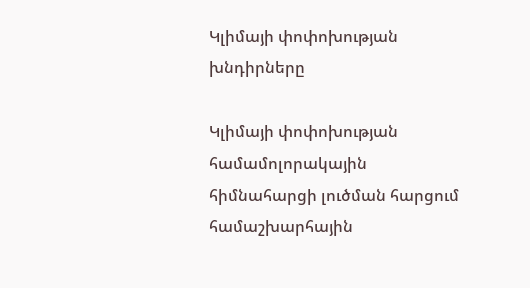Կլիմայի փոփոխության խնդիրները

Կլիմայի փոփոխության  համամոլորակային հիմնահարցի լուծման հարցում համաշխարհային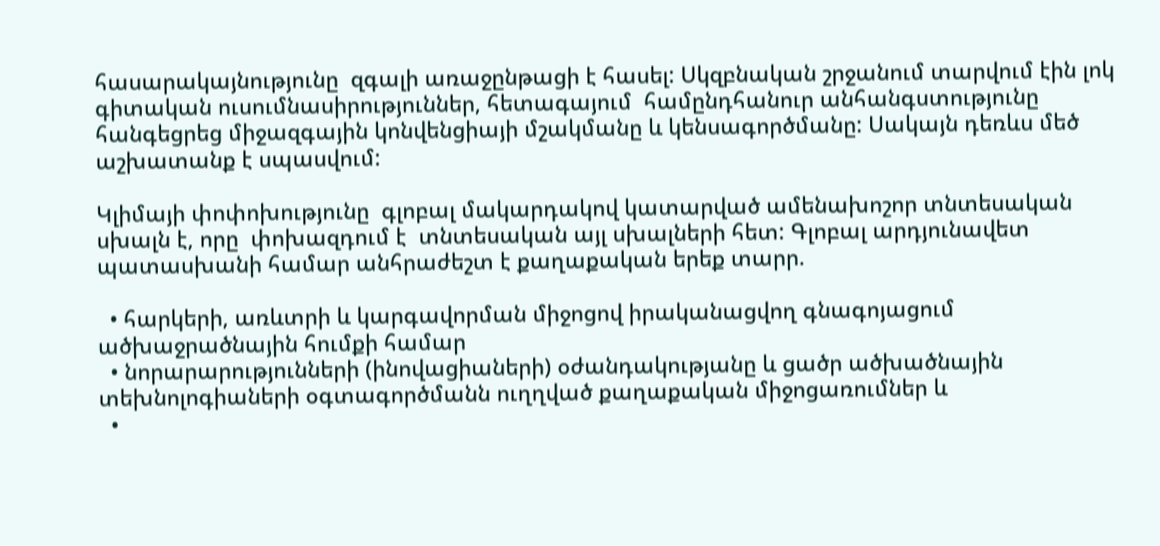հասարակայնությունը  զգալի առաջընթացի է հասել: Սկզբնական շրջանում տարվում էին լոկ գիտական ուսումնասիրություններ, հետագայում  համընդհանուր անհանգստությունը հանգեցրեց միջազգային կոնվենցիայի մշակմանը և կենսագործմանը: Սակայն դեռևս մեծ աշխատանք է սպասվում:

Կլիմայի փոփոխությունը  գլոբալ մակարդակով կատարված ամենախոշոր տնտեսական սխալն է, որը  փոխազդում է  տնտեսական այլ սխալների հետ: Գլոբալ արդյունավետ պատասխանի համար անհրաժեշտ է քաղաքական երեք տարր.

  • հարկերի, առևտրի և կարգավորման միջոցով իրականացվող գնագոյացում ածխաջրածնային հումքի համար
  • նորարարությունների (ինովացիաների) օժանդակությանը և ցածր ածխածնային տեխնոլոգիաների օգտագործմանն ուղղված քաղաքական միջոցառումներ և
  •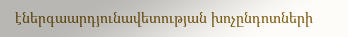էներգաարդյունավետության խոչընդոտների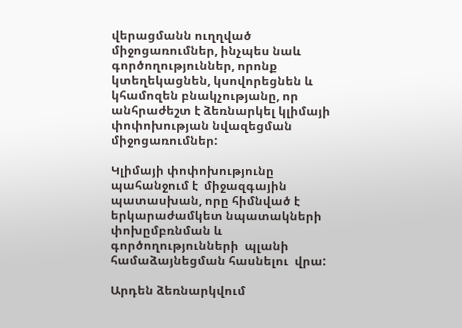վերացմանն ուղղված միջոցառումներ, ինչպես նաև գործողություններ, որոնք  կտեղեկացնեն, կսովորեցնեն և կհամոզեն բնակչությանը, որ անհրաժեշտ է ձեռնարկել կլիմայի փոփոխության նվազեցման  միջոցառումներ:

Կլիմայի փոփոխությունը պահանջում է  միջազգային պատասխան, որը հիմնված է  երկարաժամկետ նպատակների փոխըմբռնման և գործողությունների  պլանի համաձայնեցման հասնելու  վրա:

Արդեն ձեռնարկվում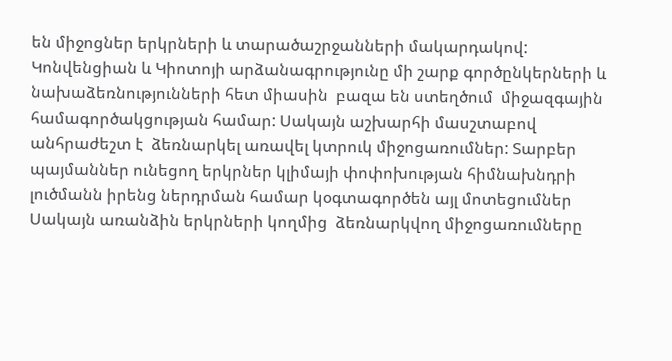են միջոցներ երկրների և տարածաշրջանների մակարդակով: Կոնվենցիան և Կիոտոյի արձանագրությունը մի շարք գործընկերների և նախաձեռնությունների հետ միասին  բազա են ստեղծում  միջազգային համագործակցության համար: Սակայն աշխարհի մասշտաբով անհրաժեշտ է  ձեռնարկել առավել կտրուկ միջոցառումներ: Տարբեր պայմաններ ունեցող երկրներ կլիմայի փոփոխության հիմնախնդրի լուծմանն իրենց ներդրման համար կօգտագործեն այլ մոտեցումներ Սակայն առանձին երկրների կողմից  ձեռնարկվող միջոցառումները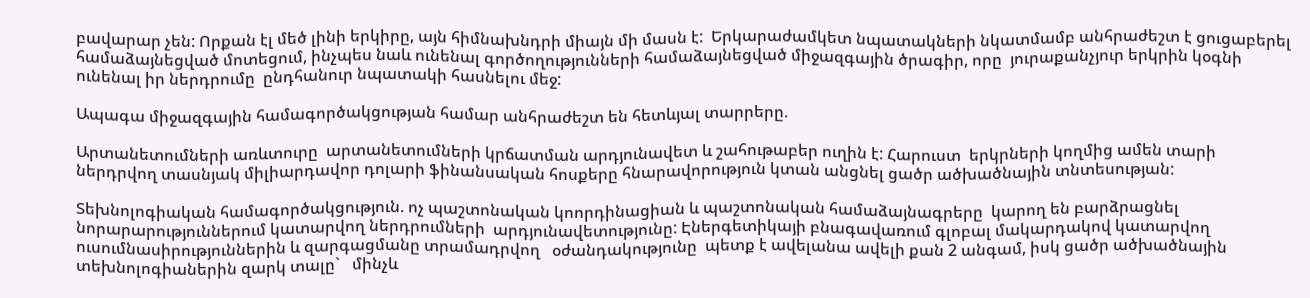բավարար չեն: Որքան էլ մեծ լինի երկիրը, այն հիմնախնդրի միայն մի մասն է:  Երկարաժամկետ նպատակների նկատմամբ անհրաժեշտ է ցուցաբերել  համաձայնեցված մոտեցում, ինչպես նաև ունենալ գործողությունների համաձայնեցված միջազգային ծրագիր, որը  յուրաքանչյուր երկրին կօգնի ունենալ իր ներդրումը  ընդհանուր նպատակի հասնելու մեջ:

Ապագա միջազգային համագործակցության համար անհրաժեշտ են հետևյալ տարրերը.

Արտանետումների առևտուրը  արտանետումների կրճատման արդյունավետ և շահութաբեր ուղին է: Հարուստ  երկրների կողմից ամեն տարի ներդրվող տասնյակ միլիարդավոր դոլարի ֆինանսական հոսքերը հնարավորություն կտան անցնել ցածր ածխածնային տնտեսության:

Տեխնոլոգիական համագործակցություն. ոչ պաշտոնական կոորդինացիան և պաշտոնական համաձայնագրերը  կարող են բարձրացնել նորարարություններում կատարվող ներդրումների  արդյունավետությունը: Էներգետիկայի բնագավառում գլոբալ մակարդակով կատարվող  ուսումնասիրություններին և զարգացմանը տրամադրվող   օժանդակությունը  պետք է ավելանա ավելի քան 2 անգամ, իսկ ցածր ածխածնային տեխնոլոգիաներին զարկ տալը`   մինչև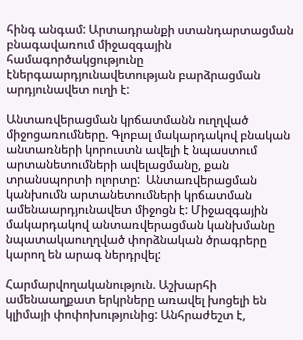հինգ անգամ: Արտադրանքի ստանդարտացման  բնագավառում միջազգային համագործակցությունը  էներգաարդյունավետության բարձրացման արդյունավետ ուղի է:

Անտառվերացման կրճատմանն ուղղված միջոցառումները. Գլոբալ մակարդակով բնական անտառների կորուստն ավելի է նպաստում  արտանետումների ավելացմանը, քան տրանսպորտի ոլորտը:  Անտառվերացման կանխումն արտանետումների կրճատման  ամենաարդյունավետ միջոցն է: Միջազգային մակարդակով անտառվերացման կանխմանը նպատակաուղղված փորձնական ծրագրերը կարող են արագ ներդրվել:

Հարմարվողականություն. Աշխարհի ամենաաղքատ երկրները առավել խոցելի են կլիմայի փոփոխությունից: Անհրաժեշտ է,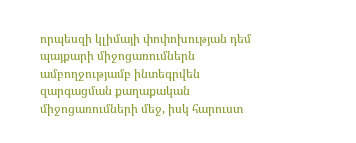որպեսզի կլիմայի փոփոխության դեմ պայքարի միջոցառումներն ամբողջությամբ ինտեգրվեն  զարգացման քաղաքական միջոցառումների մեջ, իսկ հարուստ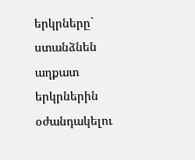երկրները`  ստանձնեն աղքատ երկրներին օժանդակելու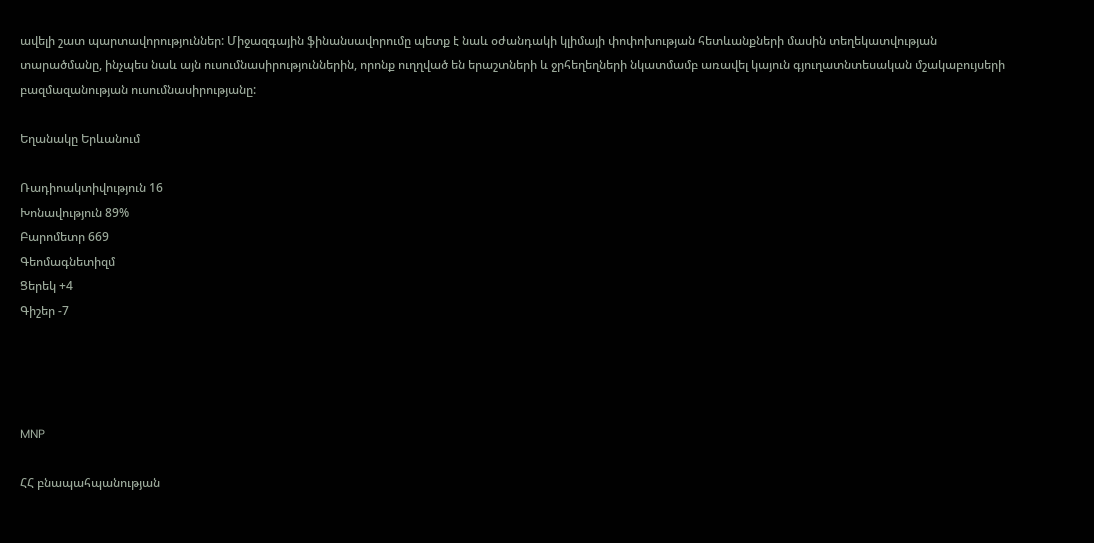ավելի շատ պարտավորություններ: Միջազգային ֆինանսավորումը պետք է նաև օժանդակի կլիմայի փոփոխության հետևանքների մասին տեղեկատվության տարածմանը, ինչպես նաև այն ուսումնասիրություններին, որոնք ուղղված են երաշտների և ջրհեղեղների նկատմամբ առավել կայուն գյուղատնտեսական մշակաբույսերի  բազմազանության ուսումնասիրությանը:

Եղանակը Երևանում

Ռադիոակտիվություն 16
Խոնավություն 89%
Բարոմետր 669
Գեոմագնետիզմ
Ցերեկ +4
Գիշեր -7




MNP

ՀՀ բնապահպանության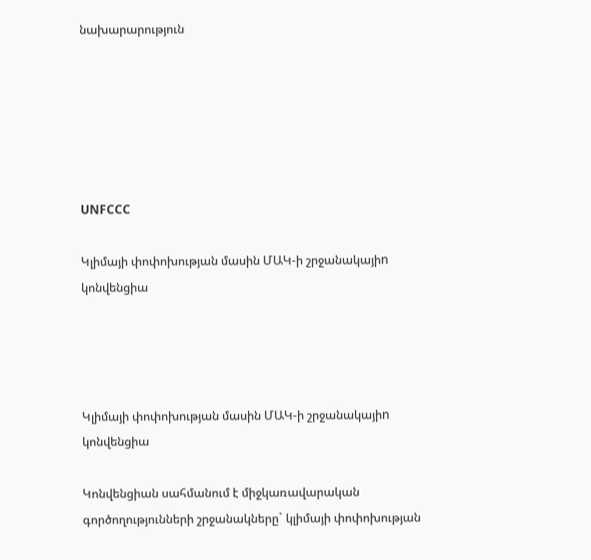նախարարություն






UNFCCC

Կլիմայի փոփոխության մասին ՄԱԿ-ի շրջանակայիn կոնվենցիա




Կլիմայի փոփոխության մասին ՄԱԿ-ի շրջանակայիn կոնվենցիա

Կոնվենցիան սահմանում է միջկառավարական գործողությունների շրջանակները` կլիմայի փոփոխության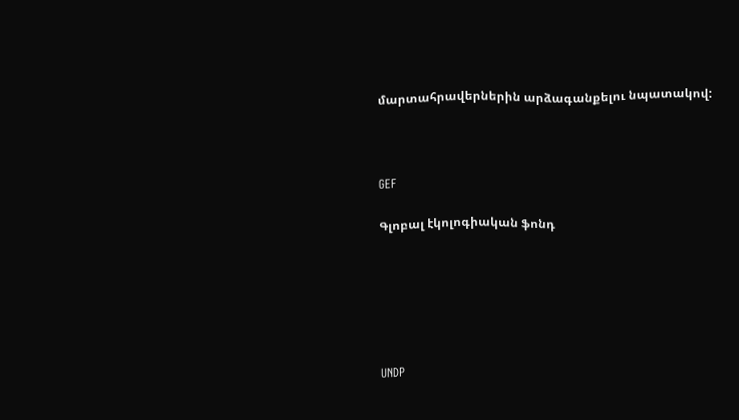մարտահրավերներին արձագանքելու նպատակով:



GEF

Գլոբալ էկոլոգիական ֆոնդ






UNDP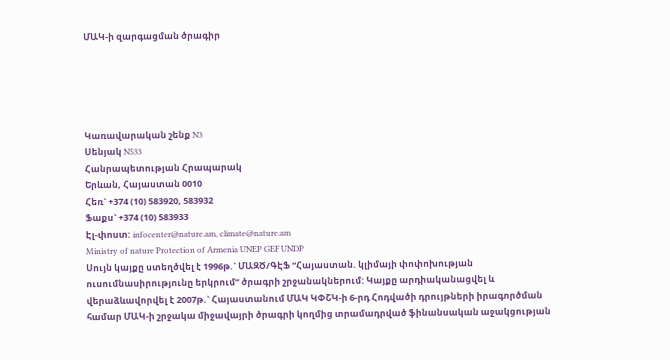ՄԱԿ-ի զարգացման ծրագիր





Կառավարական շենք N3
Սենյակ N533
Հանրապետության Հրապարակ
Երևան, Հայաստան 0010
Հեռ` +374 (10) 583920, 583932
Ֆաքս` +374 (10) 583933
Էլ-փոստ: infocenter@nature.am, climate@nature.am
Ministry of nature Protection of Armenia UNEP GEF UNDP
Սույն կայքը ստեղծվել է 1996թ.` ՄԱԶԾ/ԳԷՖ “Հայաստան. կլիմայի փոփոխության ուսումնասիրությունը երկրում” ծրագրի շրջանակներում: Կայքը արդիականացվել և վերաձևավորվել է 2007թ.` Հայաստանում ՄԱԿ ԿՓՇԿ-ի 6-րդ Հոդվածի դրույթների իրագործման համար ՄԱԿ-ի շրջակա միջավայրի ծրագրի կողմից տրամադրված ֆինանսական աջակցության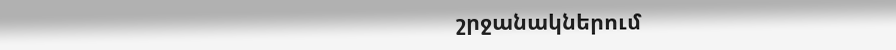շրջանակներում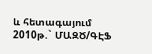և հետագայում 2010թ.` ՄԱԶԾ/ԳԷՖ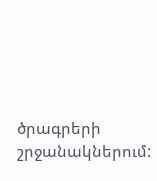ծրագրերի շրջանակներում: